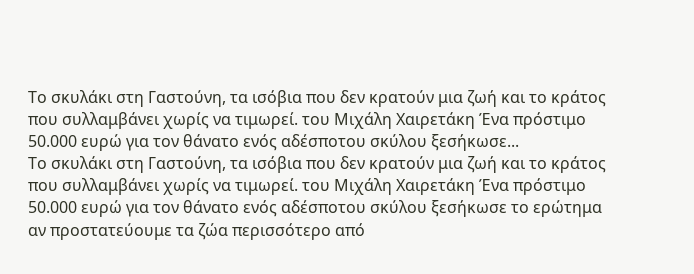Το σκυλάκι στη Γαστούνη, τα ισόβια που δεν κρατούν μια ζωή και το κράτος που συλλαμβάνει χωρίς να τιμωρεί. του Μιχάλη Χαιρετάκη Ένα πρόστιμο 50.000 ευρώ για τον θάνατο ενός αδέσποτου σκύλου ξεσήκωσε...
Το σκυλάκι στη Γαστούνη, τα ισόβια που δεν κρατούν μια ζωή και το κράτος που συλλαμβάνει χωρίς να τιμωρεί. του Μιχάλη Χαιρετάκη Ένα πρόστιμο 50.000 ευρώ για τον θάνατο ενός αδέσποτου σκύλου ξεσήκωσε το ερώτημα αν προστατεύουμε τα ζώα περισσότερο από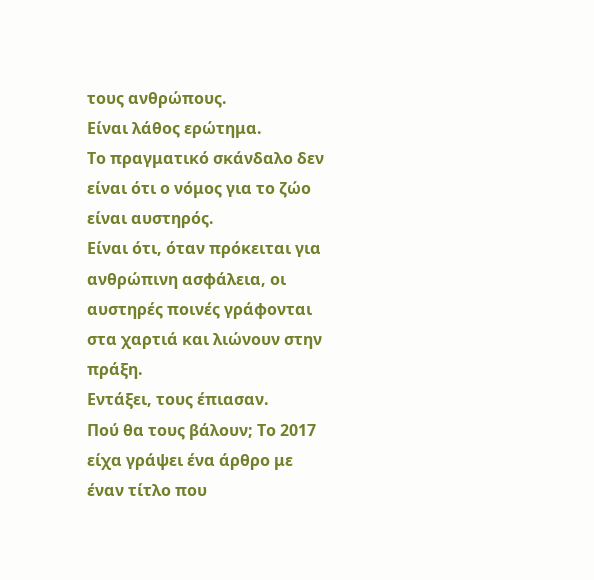τους ανθρώπους.
Είναι λάθος ερώτημα.
Το πραγματικό σκάνδαλο δεν είναι ότι ο νόμος για το ζώο είναι αυστηρός.
Είναι ότι, όταν πρόκειται για ανθρώπινη ασφάλεια, οι αυστηρές ποινές γράφονται στα χαρτιά και λιώνουν στην πράξη.
Εντάξει, τους έπιασαν.
Πού θα τους βάλουν; Το 2017 είχα γράψει ένα άρθρο με έναν τίτλο που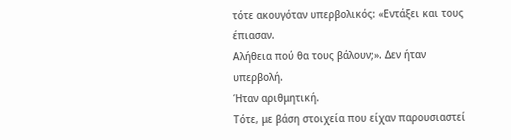τότε ακουγόταν υπερβολικός: «Εντάξει και τους έπιασαν.
Αλήθεια πού θα τους βάλουν;». Δεν ήταν υπερβολή.
Ήταν αριθμητική.
Τότε, με βάση στοιχεία που είχαν παρουσιαστεί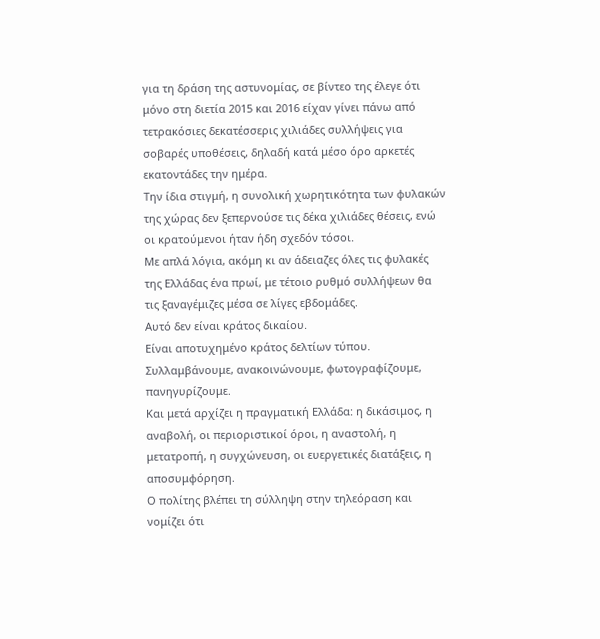για τη δράση της αστυνομίας, σε βίντεο της έλεγε ότι μόνο στη διετία 2015 και 2016 είχαν γίνει πάνω από τετρακόσιες δεκατέσσερις χιλιάδες συλλήψεις για σοβαρές υποθέσεις, δηλαδή κατά μέσο όρο αρκετές εκατοντάδες την ημέρα.
Την ίδια στιγμή, η συνολική χωρητικότητα των φυλακών της χώρας δεν ξεπερνούσε τις δέκα χιλιάδες θέσεις, ενώ οι κρατούμενοι ήταν ήδη σχεδόν τόσοι.
Με απλά λόγια, ακόμη κι αν άδειαζες όλες τις φυλακές της Ελλάδας ένα πρωί, με τέτοιο ρυθμό συλλήψεων θα τις ξαναγέμιζες μέσα σε λίγες εβδομάδες.
Αυτό δεν είναι κράτος δικαίου.
Είναι αποτυχημένο κράτος δελτίων τύπου.
Συλλαμβάνουμε, ανακοινώνουμε, φωτογραφίζουμε, πανηγυρίζουμε.
Και μετά αρχίζει η πραγματική Ελλάδα: η δικάσιμος, η αναβολή, οι περιοριστικοί όροι, η αναστολή, η μετατροπή, η συγχώνευση, οι ευεργετικές διατάξεις, η αποσυμφόρηση.
Ο πολίτης βλέπει τη σύλληψη στην τηλεόραση και νομίζει ότι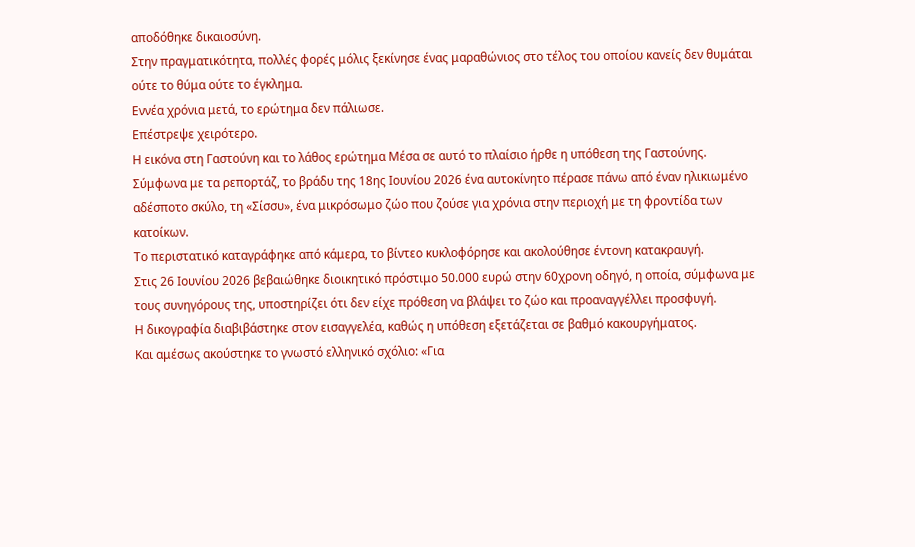αποδόθηκε δικαιοσύνη.
Στην πραγματικότητα, πολλές φορές μόλις ξεκίνησε ένας μαραθώνιος στο τέλος του οποίου κανείς δεν θυμάται ούτε το θύμα ούτε το έγκλημα.
Εννέα χρόνια μετά, το ερώτημα δεν πάλιωσε.
Επέστρεψε χειρότερο.
Η εικόνα στη Γαστούνη και το λάθος ερώτημα Μέσα σε αυτό το πλαίσιο ήρθε η υπόθεση της Γαστούνης.
Σύμφωνα με τα ρεπορτάζ, το βράδυ της 18ης Ιουνίου 2026 ένα αυτοκίνητο πέρασε πάνω από έναν ηλικιωμένο αδέσποτο σκύλο, τη «Σίσσυ», ένα μικρόσωμο ζώο που ζούσε για χρόνια στην περιοχή με τη φροντίδα των κατοίκων.
Το περιστατικό καταγράφηκε από κάμερα, το βίντεο κυκλοφόρησε και ακολούθησε έντονη κατακραυγή.
Στις 26 Ιουνίου 2026 βεβαιώθηκε διοικητικό πρόστιμο 50.000 ευρώ στην 60χρονη οδηγό, η οποία, σύμφωνα με τους συνηγόρους της, υποστηρίζει ότι δεν είχε πρόθεση να βλάψει το ζώο και προαναγγέλλει προσφυγή.
Η δικογραφία διαβιβάστηκε στον εισαγγελέα, καθώς η υπόθεση εξετάζεται σε βαθμό κακουργήματος.
Και αμέσως ακούστηκε το γνωστό ελληνικό σχόλιο: «Για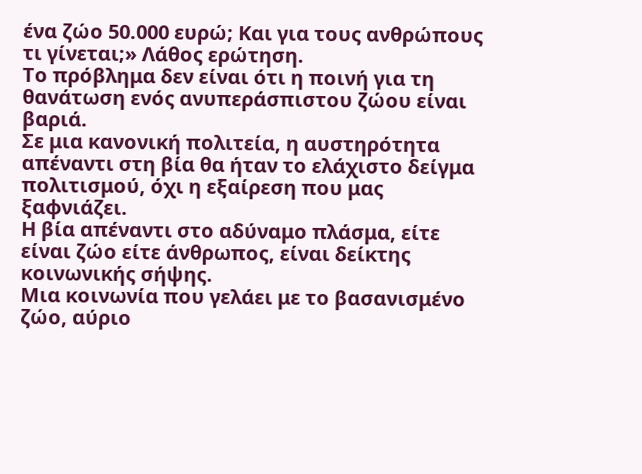ένα ζώο 50.000 ευρώ; Και για τους ανθρώπους τι γίνεται;» Λάθος ερώτηση.
Το πρόβλημα δεν είναι ότι η ποινή για τη θανάτωση ενός ανυπεράσπιστου ζώου είναι βαριά.
Σε μια κανονική πολιτεία, η αυστηρότητα απέναντι στη βία θα ήταν το ελάχιστο δείγμα πολιτισμού, όχι η εξαίρεση που μας ξαφνιάζει.
Η βία απέναντι στο αδύναμο πλάσμα, είτε είναι ζώο είτε άνθρωπος, είναι δείκτης κοινωνικής σήψης.
Μια κοινωνία που γελάει με το βασανισμένο ζώο, αύριο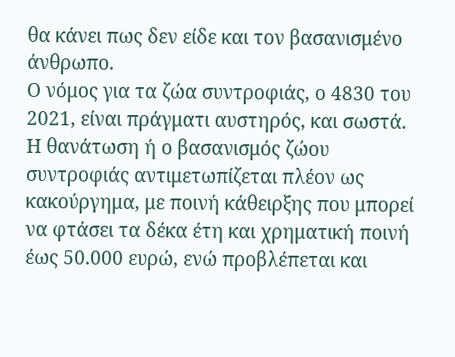θα κάνει πως δεν είδε και τον βασανισμένο άνθρωπο.
Ο νόμος για τα ζώα συντροφιάς, ο 4830 του 2021, είναι πράγματι αυστηρός, και σωστά.
Η θανάτωση ή ο βασανισμός ζώου συντροφιάς αντιμετωπίζεται πλέον ως κακούργημα, με ποινή κάθειρξης που μπορεί να φτάσει τα δέκα έτη και χρηματική ποινή έως 50.000 ευρώ, ενώ προβλέπεται και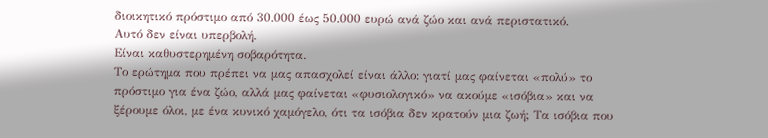διοικητικό πρόστιμο από 30.000 έως 50.000 ευρώ ανά ζώο και ανά περιστατικό.
Αυτό δεν είναι υπερβολή.
Είναι καθυστερημένη σοβαρότητα.
Το ερώτημα που πρέπει να μας απασχολεί είναι άλλο: γιατί μας φαίνεται «πολύ» το πρόστιμο για ένα ζώο, αλλά μας φαίνεται «φυσιολογικό» να ακούμε «ισόβια» και να ξέρουμε όλοι, με ένα κυνικό χαμόγελο, ότι τα ισόβια δεν κρατούν μια ζωή; Τα ισόβια που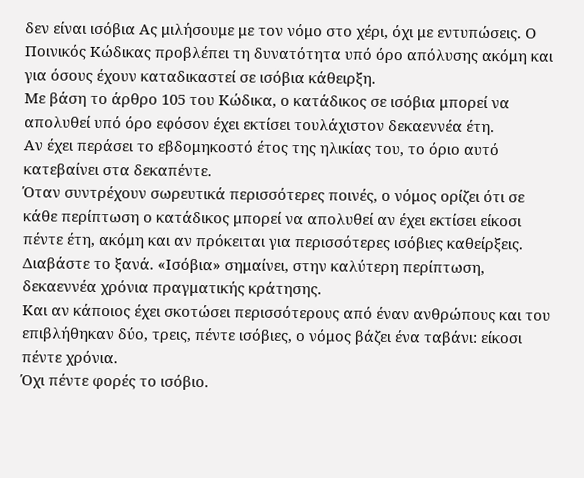δεν είναι ισόβια Ας μιλήσουμε με τον νόμο στο χέρι, όχι με εντυπώσεις. Ο Ποινικός Κώδικας προβλέπει τη δυνατότητα υπό όρο απόλυσης ακόμη και για όσους έχουν καταδικαστεί σε ισόβια κάθειρξη.
Με βάση το άρθρο 105 του Κώδικα, ο κατάδικος σε ισόβια μπορεί να απολυθεί υπό όρο εφόσον έχει εκτίσει τουλάχιστον δεκαεννέα έτη.
Αν έχει περάσει το εβδομηκοστό έτος της ηλικίας του, το όριο αυτό κατεβαίνει στα δεκαπέντε.
Όταν συντρέχουν σωρευτικά περισσότερες ποινές, ο νόμος ορίζει ότι σε κάθε περίπτωση ο κατάδικος μπορεί να απολυθεί αν έχει εκτίσει είκοσι πέντε έτη, ακόμη και αν πρόκειται για περισσότερες ισόβιες καθείρξεις.
Διαβάστε το ξανά. «Ισόβια» σημαίνει, στην καλύτερη περίπτωση, δεκαεννέα χρόνια πραγματικής κράτησης.
Και αν κάποιος έχει σκοτώσει περισσότερους από έναν ανθρώπους και του επιβλήθηκαν δύο, τρεις, πέντε ισόβιες, ο νόμος βάζει ένα ταβάνι: είκοσι πέντε χρόνια.
Όχι πέντε φορές το ισόβιο.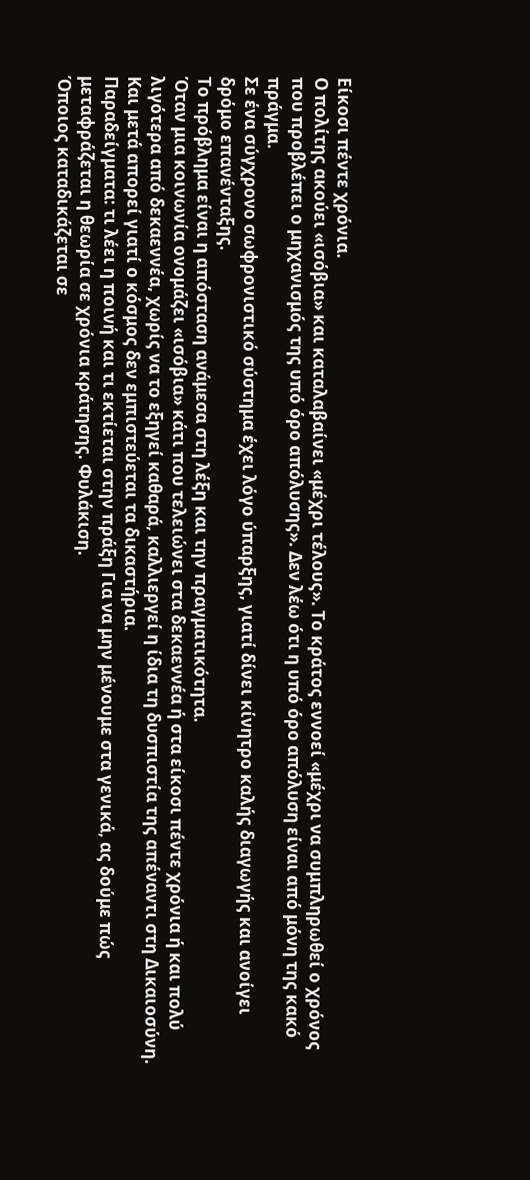Είκοσι πέντε χρόνια.
Ο πολίτης ακούει «ισόβια» και καταλαβαίνει «μέχρι τέλους». Το κράτος εννοεί «μέχρι να συμπληρωθεί ο χρόνος που προβλέπει ο μηχανισμός της υπό όρο απόλυσης». Δεν λέω ότι η υπό όρο απόλυση είναι από μόνη της κακό πράγμα.
Σε ένα σύγχρονο σωφρονιστικό σύστημα έχει λόγο ύπαρξης, γιατί δίνει κίνητρο καλής διαγωγής και ανοίγει δρόμο επανένταξης.
Το πρόβλημα είναι η απόσταση ανάμεσα στη λέξη και την πραγματικότητα.
Όταν μια κοινωνία ονομάζει «ισόβια» κάτι που τελειώνει στα δεκαεννέα ή στα είκοσι πέντε χρόνια ή και πολύ λιγότερα από δεκαεννέα, χωρίς να το εξηγεί καθαρά, καλλιεργεί η ίδια τη δυσπιστία της απέναντι στη Δικαιοσύνη.
Και μετά απορεί γιατί ο κόσμος δεν εμπιστεύεται τα δικαστήρια.
Παραδείγματα: τι λέει η ποινή και τι εκτίεται στην πράξη Για να μην μένουμε στα γενικά, ας δούμε πώς μεταφράζεται η θεωρία σε χρόνια κράτησης. Φυλάκιση.
Όποιος καταδικάζεται σε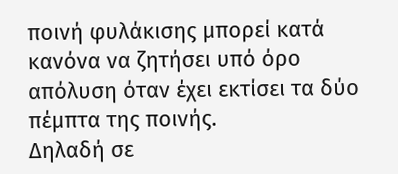ποινή φυλάκισης μπορεί κατά κανόνα να ζητήσει υπό όρο απόλυση όταν έχει εκτίσει τα δύο πέμπτα της ποινής.
Δηλαδή σε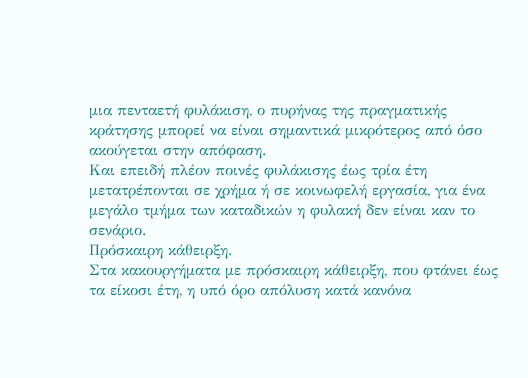μια πενταετή φυλάκιση, ο πυρήνας της πραγματικής κράτησης μπορεί να είναι σημαντικά μικρότερος από όσο ακούγεται στην απόφαση.
Και επειδή πλέον ποινές φυλάκισης έως τρία έτη μετατρέπονται σε χρήμα ή σε κοινωφελή εργασία, για ένα μεγάλο τμήμα των καταδικών η φυλακή δεν είναι καν το σενάριο.
Πρόσκαιρη κάθειρξη.
Στα κακουργήματα με πρόσκαιρη κάθειρξη, που φτάνει έως τα είκοσι έτη, η υπό όρο απόλυση κατά κανόνα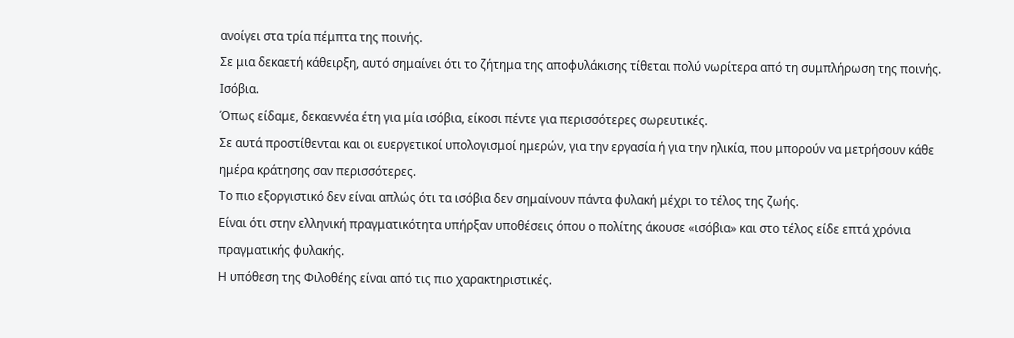ανοίγει στα τρία πέμπτα της ποινής.
Σε μια δεκαετή κάθειρξη, αυτό σημαίνει ότι το ζήτημα της αποφυλάκισης τίθεται πολύ νωρίτερα από τη συμπλήρωση της ποινής. Ισόβια.
Όπως είδαμε, δεκαεννέα έτη για μία ισόβια, είκοσι πέντε για περισσότερες σωρευτικές.
Σε αυτά προστίθενται και οι ευεργετικοί υπολογισμοί ημερών, για την εργασία ή για την ηλικία, που μπορούν να μετρήσουν κάθε ημέρα κράτησης σαν περισσότερες.
Το πιο εξοργιστικό δεν είναι απλώς ότι τα ισόβια δεν σημαίνουν πάντα φυλακή μέχρι το τέλος της ζωής.
Είναι ότι στην ελληνική πραγματικότητα υπήρξαν υποθέσεις όπου ο πολίτης άκουσε «ισόβια» και στο τέλος είδε επτά χρόνια πραγματικής φυλακής.
Η υπόθεση της Φιλοθέης είναι από τις πιο χαρακτηριστικές.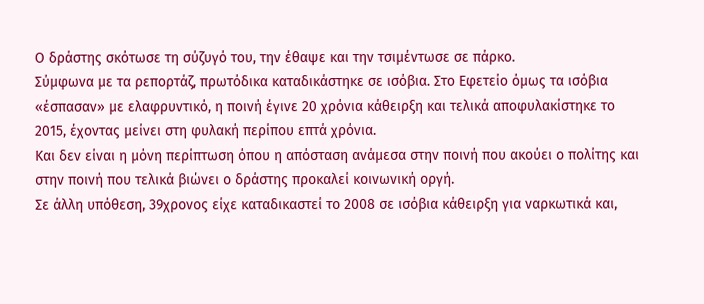Ο δράστης σκότωσε τη σύζυγό του, την έθαψε και την τσιμέντωσε σε πάρκο.
Σύμφωνα με τα ρεπορτάζ, πρωτόδικα καταδικάστηκε σε ισόβια. Στο Εφετείο όμως τα ισόβια «έσπασαν» με ελαφρυντικό, η ποινή έγινε 20 χρόνια κάθειρξη και τελικά αποφυλακίστηκε το 2015, έχοντας μείνει στη φυλακή περίπου επτά χρόνια.
Και δεν είναι η μόνη περίπτωση όπου η απόσταση ανάμεσα στην ποινή που ακούει ο πολίτης και στην ποινή που τελικά βιώνει ο δράστης προκαλεί κοινωνική οργή.
Σε άλλη υπόθεση, 39χρονος είχε καταδικαστεί το 2008 σε ισόβια κάθειρξη για ναρκωτικά και,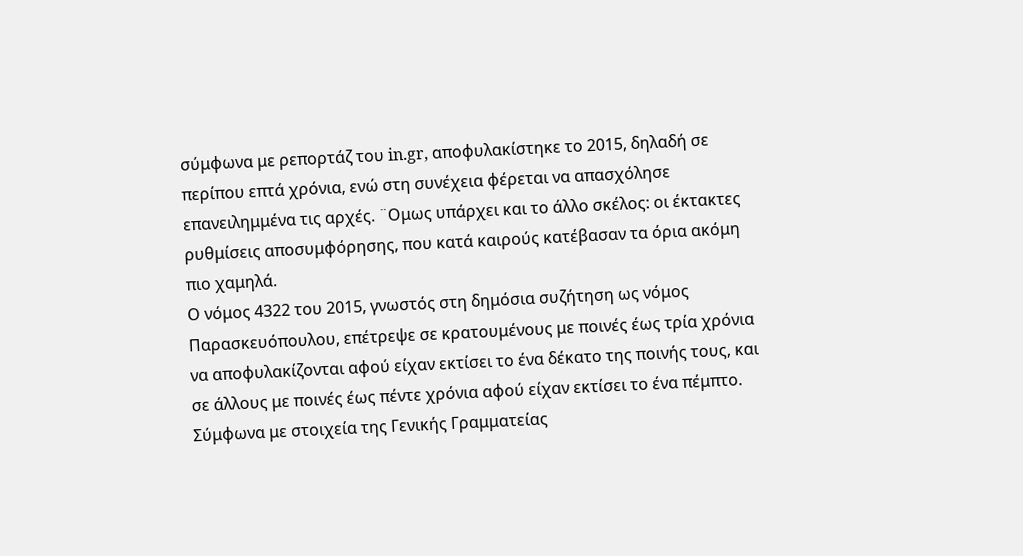σύμφωνα με ρεπορτάζ του in.gr, αποφυλακίστηκε το 2015, δηλαδή σε περίπου επτά χρόνια, ενώ στη συνέχεια φέρεται να απασχόλησε επανειλημμένα τις αρχές. ¨Ομως υπάρχει και το άλλο σκέλος: οι έκτακτες ρυθμίσεις αποσυμφόρησης, που κατά καιρούς κατέβασαν τα όρια ακόμη πιο χαμηλά.
Ο νόμος 4322 του 2015, γνωστός στη δημόσια συζήτηση ως νόμος Παρασκευόπουλου, επέτρεψε σε κρατουμένους με ποινές έως τρία χρόνια να αποφυλακίζονται αφού είχαν εκτίσει το ένα δέκατο της ποινής τους, και σε άλλους με ποινές έως πέντε χρόνια αφού είχαν εκτίσει το ένα πέμπτο.
Σύμφωνα με στοιχεία της Γενικής Γραμματείας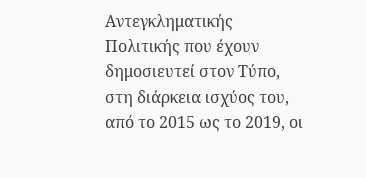Αντεγκληματικής Πολιτικής που έχουν δημοσιευτεί στον Τύπο, στη διάρκεια ισχύος του, από το 2015 ως το 2019, οι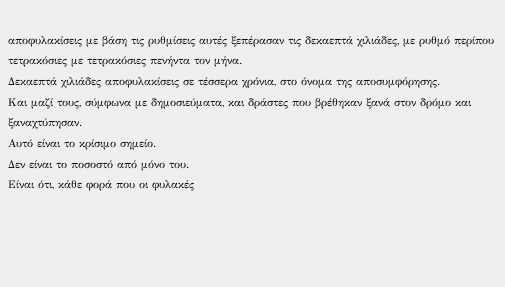αποφυλακίσεις με βάση τις ρυθμίσεις αυτές ξεπέρασαν τις δεκαεπτά χιλιάδες, με ρυθμό περίπου τετρακόσιες με τετρακόσιες πενήντα τον μήνα.
Δεκαεπτά χιλιάδες αποφυλακίσεις σε τέσσερα χρόνια, στο όνομα της αποσυμφόρησης.
Και μαζί τους, σύμφωνα με δημοσιεύματα, και δράστες που βρέθηκαν ξανά στον δρόμο και ξαναχτύπησαν.
Αυτό είναι το κρίσιμο σημείο.
Δεν είναι το ποσοστό από μόνο του.
Είναι ότι, κάθε φορά που οι φυλακές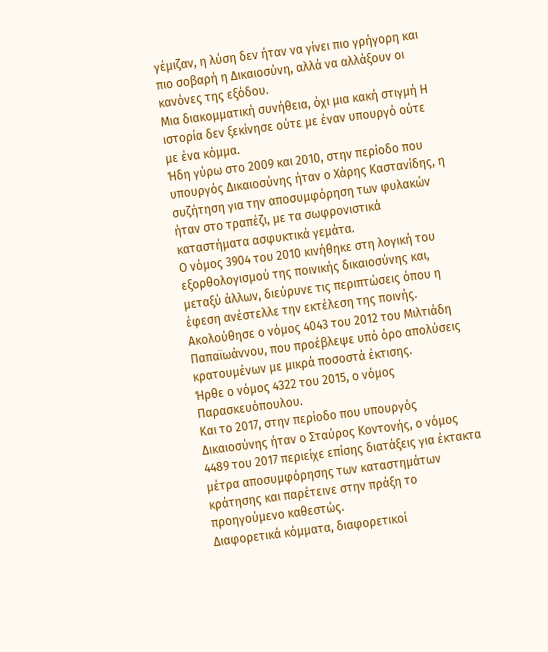γέμιζαν, η λύση δεν ήταν να γίνει πιο γρήγορη και πιο σοβαρή η Δικαιοσύνη, αλλά να αλλάξουν οι κανόνες της εξόδου.
Μια διακομματική συνήθεια, όχι μια κακή στιγμή Η ιστορία δεν ξεκίνησε ούτε με έναν υπουργό ούτε με ένα κόμμα.
Ήδη γύρω στο 2009 και 2010, στην περίοδο που υπουργός Δικαιοσύνης ήταν ο Χάρης Καστανίδης, η συζήτηση για την αποσυμφόρηση των φυλακών ήταν στο τραπέζι, με τα σωφρονιστικά καταστήματα ασφυκτικά γεμάτα.
Ο νόμος 3904 του 2010 κινήθηκε στη λογική του εξορθολογισμού της ποινικής δικαιοσύνης και, μεταξύ άλλων, διεύρυνε τις περιπτώσεις όπου η έφεση ανέστελλε την εκτέλεση της ποινής.
Ακολούθησε ο νόμος 4043 του 2012 του Μιλτιάδη Παπαϊωάννου, που προέβλεψε υπό όρο απολύσεις κρατουμένων με μικρά ποσοστά έκτισης.
Ήρθε ο νόμος 4322 του 2015, ο νόμος Παρασκευόπουλου.
Και το 2017, στην περίοδο που υπουργός Δικαιοσύνης ήταν ο Σταύρος Κοντονής, ο νόμος 4489 του 2017 περιείχε επίσης διατάξεις για έκτακτα μέτρα αποσυμφόρησης των καταστημάτων κράτησης και παρέτεινε στην πράξη το προηγούμενο καθεστώς.
Διαφορετικά κόμματα, διαφορετικοί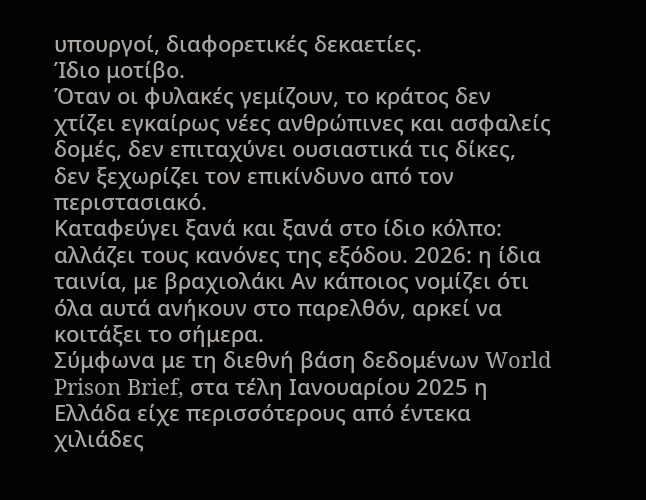υπουργοί, διαφορετικές δεκαετίες.
Ίδιο μοτίβο.
Όταν οι φυλακές γεμίζουν, το κράτος δεν χτίζει εγκαίρως νέες ανθρώπινες και ασφαλείς δομές, δεν επιταχύνει ουσιαστικά τις δίκες, δεν ξεχωρίζει τον επικίνδυνο από τον περιστασιακό.
Καταφεύγει ξανά και ξανά στο ίδιο κόλπο: αλλάζει τους κανόνες της εξόδου. 2026: η ίδια ταινία, με βραχιολάκι Αν κάποιος νομίζει ότι όλα αυτά ανήκουν στο παρελθόν, αρκεί να κοιτάξει το σήμερα.
Σύμφωνα με τη διεθνή βάση δεδομένων World Prison Brief, στα τέλη Ιανουαρίου 2025 η Ελλάδα είχε περισσότερους από έντεκα χιλιάδες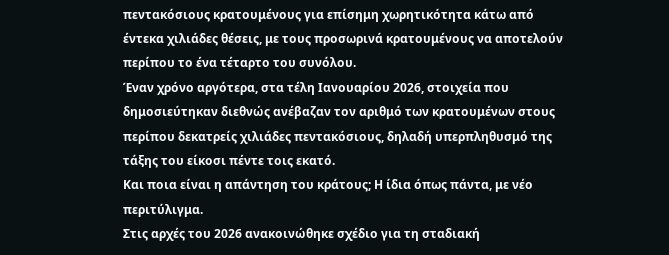πεντακόσιους κρατουμένους για επίσημη χωρητικότητα κάτω από έντεκα χιλιάδες θέσεις, με τους προσωρινά κρατουμένους να αποτελούν περίπου το ένα τέταρτο του συνόλου.
Έναν χρόνο αργότερα, στα τέλη Ιανουαρίου 2026, στοιχεία που δημοσιεύτηκαν διεθνώς ανέβαζαν τον αριθμό των κρατουμένων στους περίπου δεκατρείς χιλιάδες πεντακόσιους, δηλαδή υπερπληθυσμό της τάξης του είκοσι πέντε τοις εκατό.
Και ποια είναι η απάντηση του κράτους; Η ίδια όπως πάντα, με νέο περιτύλιγμα.
Στις αρχές του 2026 ανακοινώθηκε σχέδιο για τη σταδιακή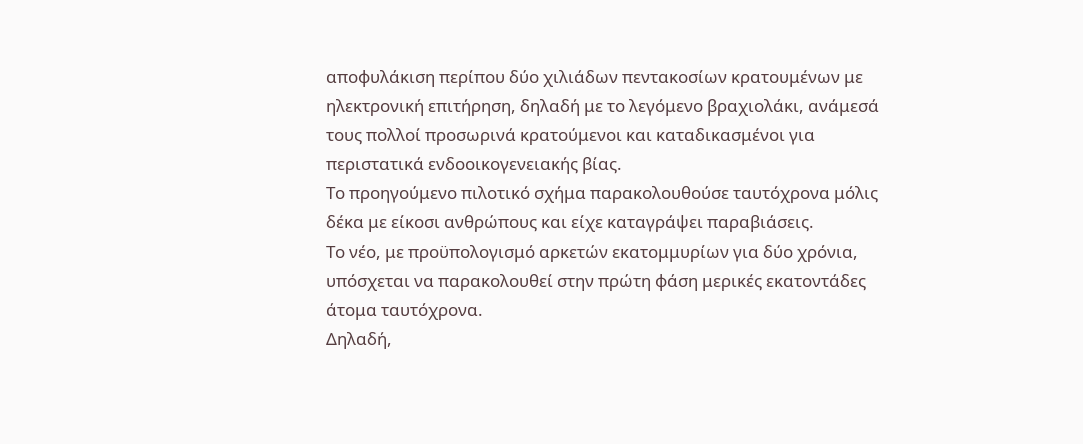αποφυλάκιση περίπου δύο χιλιάδων πεντακοσίων κρατουμένων με ηλεκτρονική επιτήρηση, δηλαδή με το λεγόμενο βραχιολάκι, ανάμεσά τους πολλοί προσωρινά κρατούμενοι και καταδικασμένοι για περιστατικά ενδοοικογενειακής βίας.
Το προηγούμενο πιλοτικό σχήμα παρακολουθούσε ταυτόχρονα μόλις δέκα με είκοσι ανθρώπους και είχε καταγράψει παραβιάσεις.
Το νέο, με προϋπολογισμό αρκετών εκατομμυρίων για δύο χρόνια, υπόσχεται να παρακολουθεί στην πρώτη φάση μερικές εκατοντάδες άτομα ταυτόχρονα.
Δηλαδή,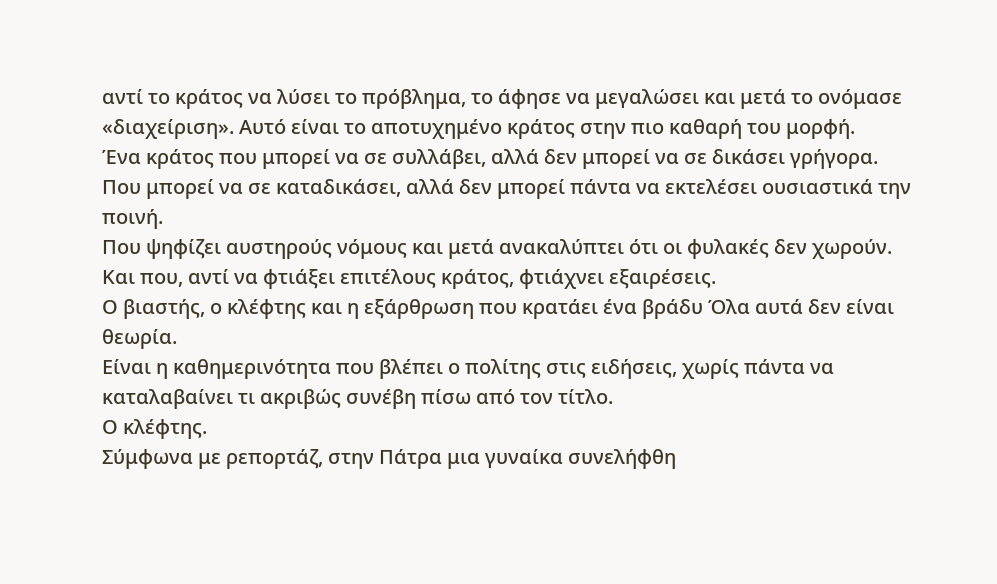αντί το κράτος να λύσει το πρόβλημα, το άφησε να μεγαλώσει και μετά το ονόμασε «διαχείριση». Αυτό είναι το αποτυχημένο κράτος στην πιο καθαρή του μορφή.
Ένα κράτος που μπορεί να σε συλλάβει, αλλά δεν μπορεί να σε δικάσει γρήγορα.
Που μπορεί να σε καταδικάσει, αλλά δεν μπορεί πάντα να εκτελέσει ουσιαστικά την ποινή.
Που ψηφίζει αυστηρούς νόμους και μετά ανακαλύπτει ότι οι φυλακές δεν χωρούν.
Και που, αντί να φτιάξει επιτέλους κράτος, φτιάχνει εξαιρέσεις.
Ο βιαστής, ο κλέφτης και η εξάρθρωση που κρατάει ένα βράδυ Όλα αυτά δεν είναι θεωρία.
Είναι η καθημερινότητα που βλέπει ο πολίτης στις ειδήσεις, χωρίς πάντα να καταλαβαίνει τι ακριβώς συνέβη πίσω από τον τίτλο.
Ο κλέφτης.
Σύμφωνα με ρεπορτάζ, στην Πάτρα μια γυναίκα συνελήφθη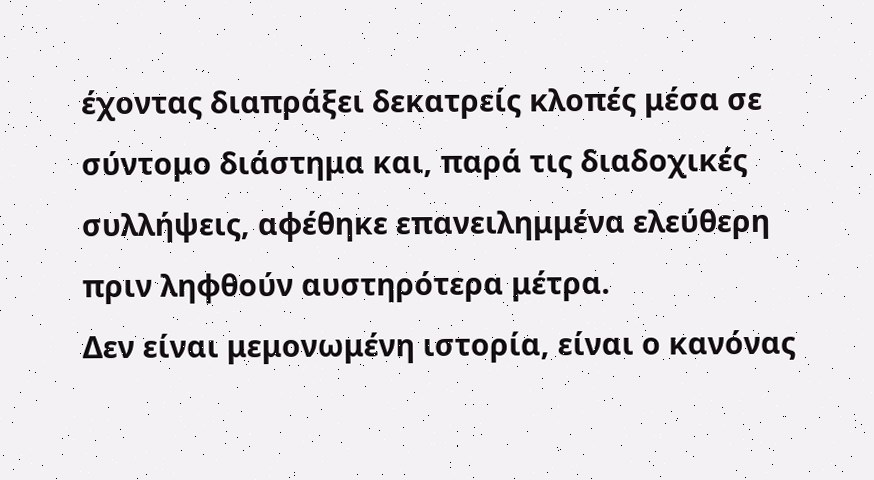έχοντας διαπράξει δεκατρείς κλοπές μέσα σε σύντομο διάστημα και, παρά τις διαδοχικές συλλήψεις, αφέθηκε επανειλημμένα ελεύθερη πριν ληφθούν αυστηρότερα μέτρα.
Δεν είναι μεμονωμένη ιστορία, είναι ο κανόνας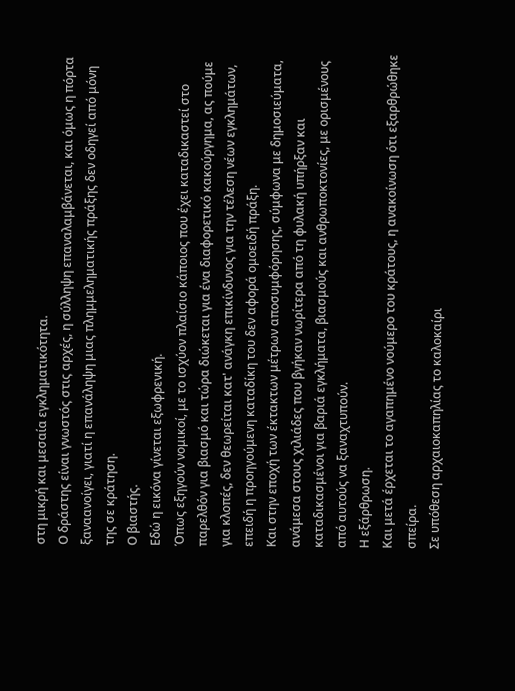στη μικρή και μεσαία εγκληματικότητα.
Ο δράστης είναι γνωστός στις αρχές, η σύλληψη επαναλαμβάνεται, και όμως η πόρτα ξαναανοίγει, γιατί η επανάληψη μιας πλημμεληματικής πράξης δεν οδηγεί από μόνη της σε κράτηση.
Ο βιαστής.
Εδώ η εικόνα γίνεται εξωφρενική.
Όπως εξηγούν νομικοί, με το ισχύον πλαίσιο κάποιος που έχει καταδικαστεί στο παρελθόν για βιασμό και τώρα διώκεται για ένα διαφορετικό κακούργημα, ας πούμε για κλοπές, δεν θεωρείται κατ' ανάγκη επικίνδυνος για την τέλεση νέων εγκλημάτων, επειδή η προηγούμενη καταδίκη του δεν αφορά ομοειδή πράξη.
Και στην εποχή των έκτακτων μέτρων αποσυμφόρησης, σύμφωνα με δημοσιεύματα, ανάμεσα στους χιλιάδες που βγήκαν νωρίτερα από τη φυλακή υπήρξαν και καταδικασμένοι για βαριά εγκλήματα, βιασμούς και ανθρωποκτονίες, με ορισμένους από αυτούς να ξαναχτυπούν.
Η εξάρθρωση.
Και μετά έρχεται το αγαπημένο νούμερο του κράτους, η ανακοίνωση ότι εξαρθρώθηκε σπείρα.
Σε υπόθεση αρχαιοκαπηλίας το καλοκαίρι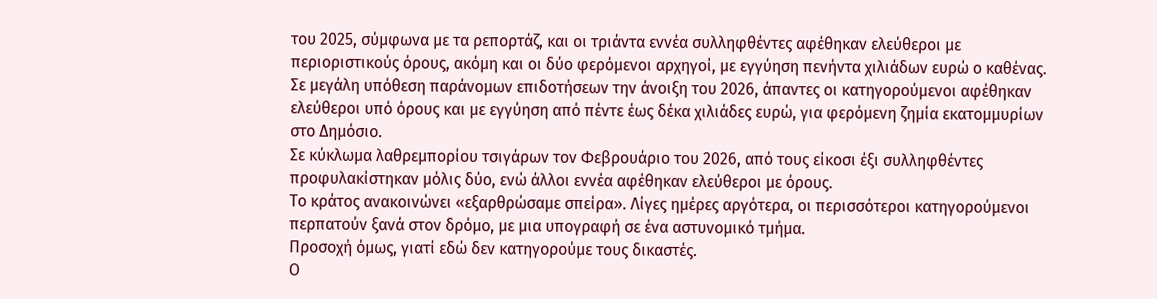του 2025, σύμφωνα με τα ρεπορτάζ, και οι τριάντα εννέα συλληφθέντες αφέθηκαν ελεύθεροι με περιοριστικούς όρους, ακόμη και οι δύο φερόμενοι αρχηγοί, με εγγύηση πενήντα χιλιάδων ευρώ ο καθένας.
Σε μεγάλη υπόθεση παράνομων επιδοτήσεων την άνοιξη του 2026, άπαντες οι κατηγορούμενοι αφέθηκαν ελεύθεροι υπό όρους και με εγγύηση από πέντε έως δέκα χιλιάδες ευρώ, για φερόμενη ζημία εκατομμυρίων στο Δημόσιο.
Σε κύκλωμα λαθρεμπορίου τσιγάρων τον Φεβρουάριο του 2026, από τους είκοσι έξι συλληφθέντες προφυλακίστηκαν μόλις δύο, ενώ άλλοι εννέα αφέθηκαν ελεύθεροι με όρους.
Το κράτος ανακοινώνει «εξαρθρώσαμε σπείρα». Λίγες ημέρες αργότερα, οι περισσότεροι κατηγορούμενοι περπατούν ξανά στον δρόμο, με μια υπογραφή σε ένα αστυνομικό τμήμα.
Προσοχή όμως, γιατί εδώ δεν κατηγορούμε τους δικαστές.
Ο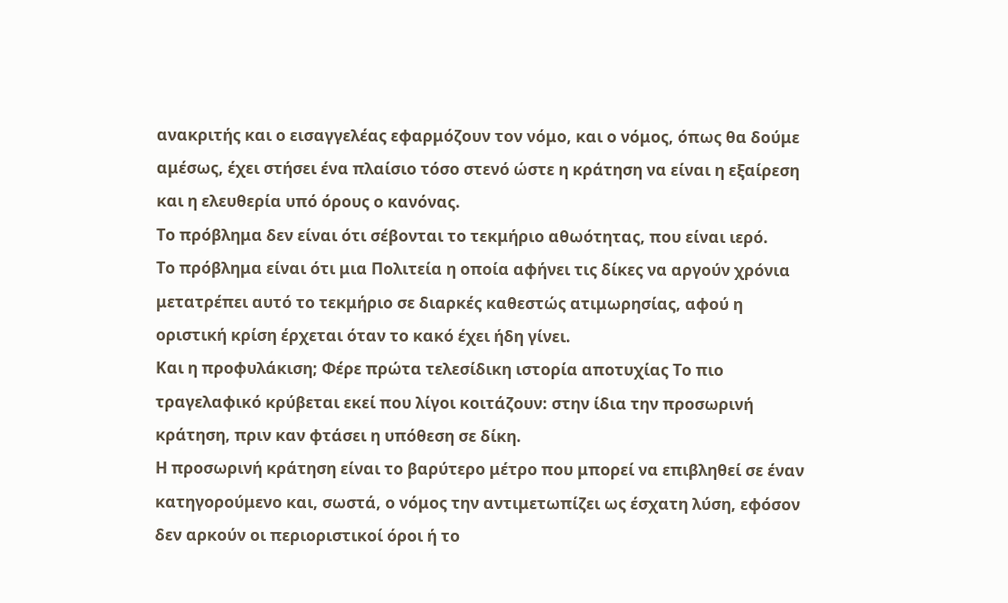ανακριτής και ο εισαγγελέας εφαρμόζουν τον νόμο, και ο νόμος, όπως θα δούμε αμέσως, έχει στήσει ένα πλαίσιο τόσο στενό ώστε η κράτηση να είναι η εξαίρεση και η ελευθερία υπό όρους ο κανόνας.
Το πρόβλημα δεν είναι ότι σέβονται το τεκμήριο αθωότητας, που είναι ιερό.
Το πρόβλημα είναι ότι μια Πολιτεία η οποία αφήνει τις δίκες να αργούν χρόνια μετατρέπει αυτό το τεκμήριο σε διαρκές καθεστώς ατιμωρησίας, αφού η οριστική κρίση έρχεται όταν το κακό έχει ήδη γίνει.
Και η προφυλάκιση; Φέρε πρώτα τελεσίδικη ιστορία αποτυχίας Το πιο τραγελαφικό κρύβεται εκεί που λίγοι κοιτάζουν: στην ίδια την προσωρινή κράτηση, πριν καν φτάσει η υπόθεση σε δίκη.
Η προσωρινή κράτηση είναι το βαρύτερο μέτρο που μπορεί να επιβληθεί σε έναν κατηγορούμενο και, σωστά, ο νόμος την αντιμετωπίζει ως έσχατη λύση, εφόσον δεν αρκούν οι περιοριστικοί όροι ή το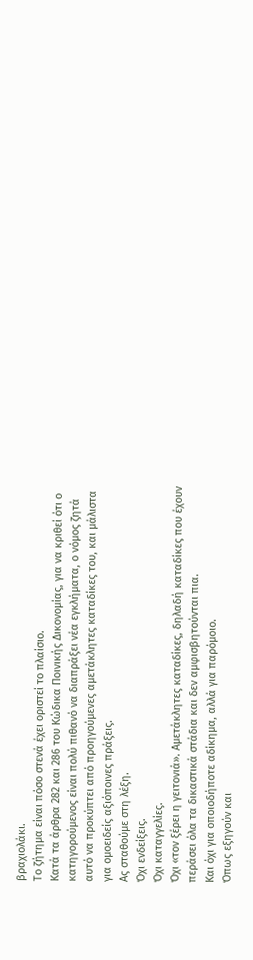βραχιολάκι.
Το ζήτημα είναι πόσο στενά έχει οριστεί το πλαίσιο.
Κατά τα άρθρα 282 και 286 του Κώδικα Ποινικής Δικονομίας, για να κριθεί ότι ο κατηγορούμενος είναι πολύ πιθανό να διαπράξει νέα εγκλήματα, ο νόμος ζητά αυτό να προκύπτει από προηγούμενες αμετάκλητες καταδίκες του, και μάλιστα για ομοειδείς αξιόποινες πράξεις.
Ας σταθούμε στη λέξη.
Όχι ενδείξεις.
Όχι καταγγελίες.
Όχι «τον ξέρει η γειτονιά». Αμετάκλητες καταδίκες, δηλαδή καταδίκες που έχουν περάσει όλα τα δικαστικά στάδια και δεν αμφισβητούνται πια.
Και όχι για οποιοδήποτε αδίκημα, αλλά για παρόμοιο.
Όπως εξηγούν και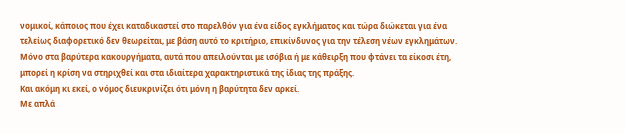νομικοί, κάποιος που έχει καταδικαστεί στο παρελθόν για ένα είδος εγκλήματος και τώρα διώκεται για ένα τελείως διαφορετικό δεν θεωρείται, με βάση αυτό το κριτήριο, επικίνδυνος για την τέλεση νέων εγκλημάτων.
Μόνο στα βαρύτερα κακουργήματα, αυτά που απειλούνται με ισόβια ή με κάθειρξη που φτάνει τα είκοσι έτη, μπορεί η κρίση να στηριχθεί και στα ιδιαίτερα χαρακτηριστικά της ίδιας της πράξης.
Και ακόμη κι εκεί, ο νόμος διευκρινίζει ότι μόνη η βαρύτητα δεν αρκεί.
Με απλά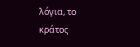λόγια, το κράτος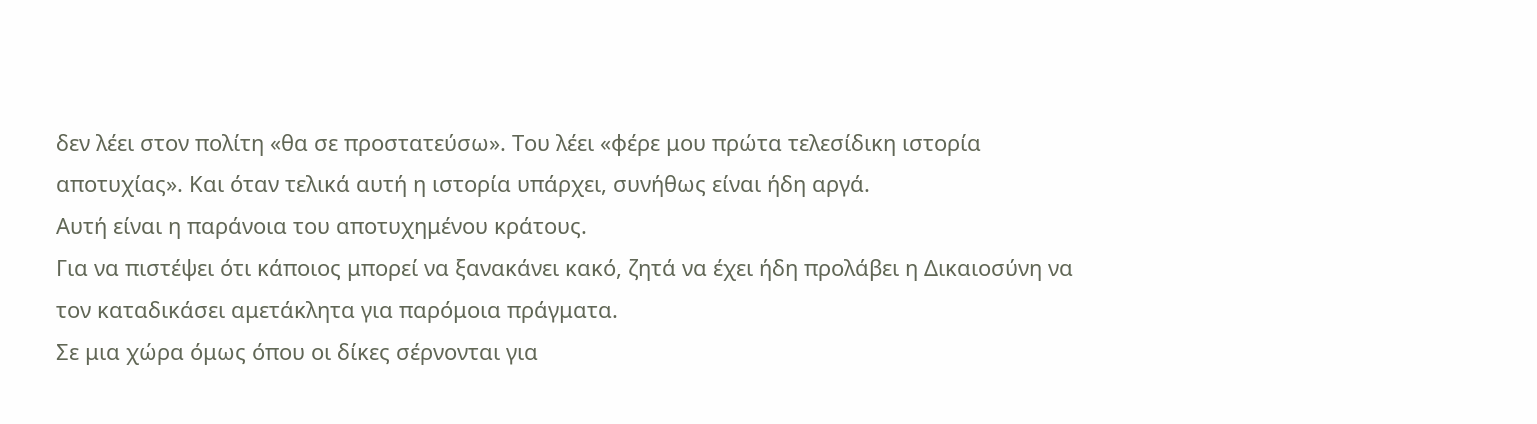δεν λέει στον πολίτη «θα σε προστατεύσω». Του λέει «φέρε μου πρώτα τελεσίδικη ιστορία αποτυχίας». Και όταν τελικά αυτή η ιστορία υπάρχει, συνήθως είναι ήδη αργά.
Αυτή είναι η παράνοια του αποτυχημένου κράτους.
Για να πιστέψει ότι κάποιος μπορεί να ξανακάνει κακό, ζητά να έχει ήδη προλάβει η Δικαιοσύνη να τον καταδικάσει αμετάκλητα για παρόμοια πράγματα.
Σε μια χώρα όμως όπου οι δίκες σέρνονται για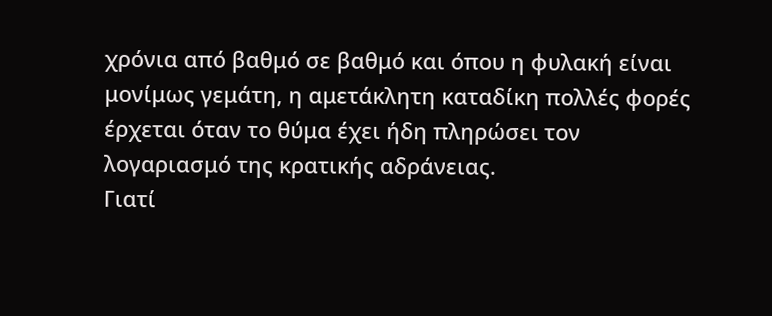χρόνια από βαθμό σε βαθμό και όπου η φυλακή είναι μονίμως γεμάτη, η αμετάκλητη καταδίκη πολλές φορές έρχεται όταν το θύμα έχει ήδη πληρώσει τον λογαριασμό της κρατικής αδράνειας.
Γιατί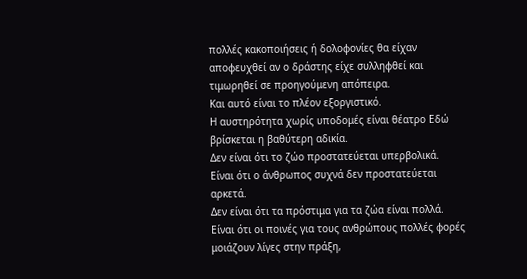πολλές κακοποιήσεις ή δολοφονίες θα είχαν αποφευχθεί αν ο δράστης είχε συλληφθεί και τιμωρηθεί σε προηγούμενη απόπειρα.
Και αυτό είναι το πλέον εξοργιστικό.
Η αυστηρότητα χωρίς υποδομές είναι θέατρο Εδώ βρίσκεται η βαθύτερη αδικία.
Δεν είναι ότι το ζώο προστατεύεται υπερβολικά.
Είναι ότι ο άνθρωπος συχνά δεν προστατεύεται αρκετά.
Δεν είναι ότι τα πρόστιμα για τα ζώα είναι πολλά.
Είναι ότι οι ποινές για τους ανθρώπους πολλές φορές μοιάζουν λίγες στην πράξη,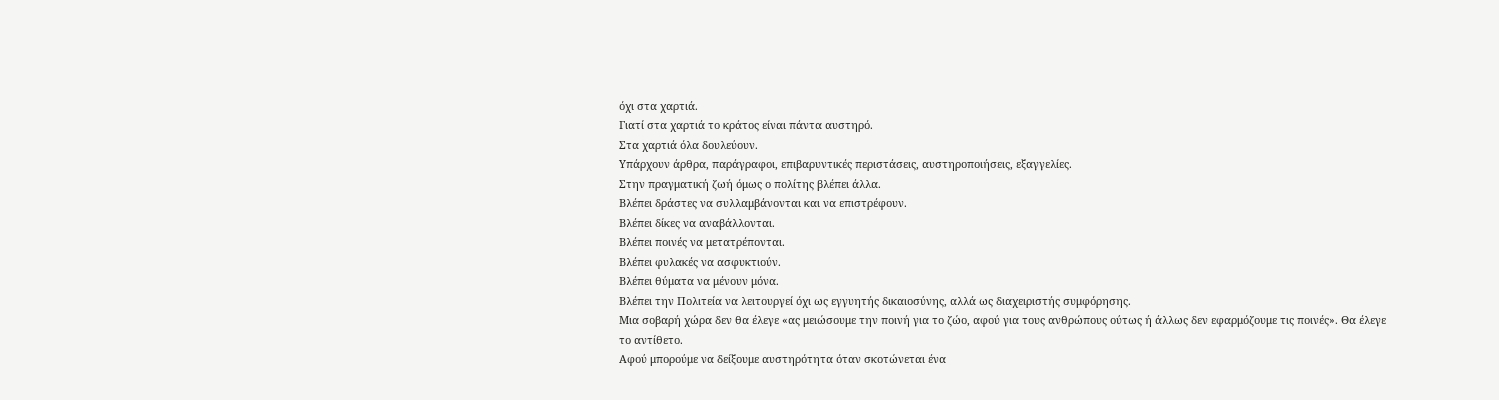όχι στα χαρτιά.
Γιατί στα χαρτιά το κράτος είναι πάντα αυστηρό.
Στα χαρτιά όλα δουλεύουν.
Υπάρχουν άρθρα, παράγραφοι, επιβαρυντικές περιστάσεις, αυστηροποιήσεις, εξαγγελίες.
Στην πραγματική ζωή όμως ο πολίτης βλέπει άλλα.
Βλέπει δράστες να συλλαμβάνονται και να επιστρέφουν.
Βλέπει δίκες να αναβάλλονται.
Βλέπει ποινές να μετατρέπονται.
Βλέπει φυλακές να ασφυκτιούν.
Βλέπει θύματα να μένουν μόνα.
Βλέπει την Πολιτεία να λειτουργεί όχι ως εγγυητής δικαιοσύνης, αλλά ως διαχειριστής συμφόρησης.
Μια σοβαρή χώρα δεν θα έλεγε «ας μειώσουμε την ποινή για το ζώο, αφού για τους ανθρώπους ούτως ή άλλως δεν εφαρμόζουμε τις ποινές». Θα έλεγε το αντίθετο.
Αφού μπορούμε να δείξουμε αυστηρότητα όταν σκοτώνεται ένα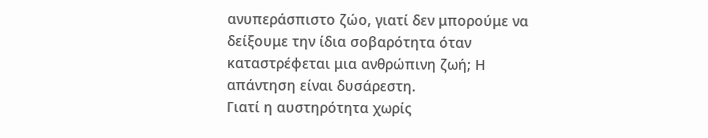ανυπεράσπιστο ζώο, γιατί δεν μπορούμε να δείξουμε την ίδια σοβαρότητα όταν καταστρέφεται μια ανθρώπινη ζωή; Η απάντηση είναι δυσάρεστη.
Γιατί η αυστηρότητα χωρίς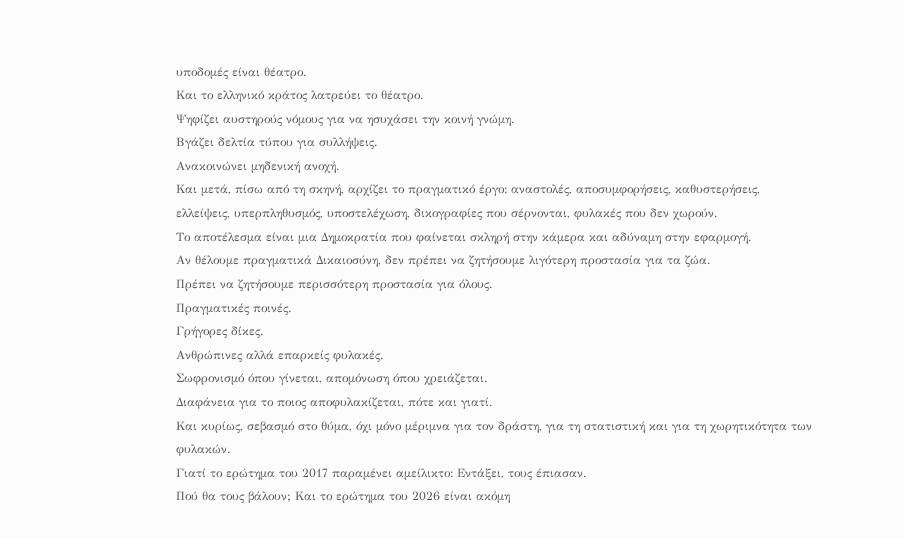υποδομές είναι θέατρο.
Και το ελληνικό κράτος λατρεύει το θέατρο.
Ψηφίζει αυστηρούς νόμους για να ησυχάσει την κοινή γνώμη.
Βγάζει δελτία τύπου για συλλήψεις.
Ανακοινώνει μηδενική ανοχή.
Και μετά, πίσω από τη σκηνή, αρχίζει το πραγματικό έργο: αναστολές, αποσυμφορήσεις, καθυστερήσεις, ελλείψεις, υπερπληθυσμός, υποστελέχωση, δικογραφίες που σέρνονται, φυλακές που δεν χωρούν.
Το αποτέλεσμα είναι μια Δημοκρατία που φαίνεται σκληρή στην κάμερα και αδύναμη στην εφαρμογή.
Αν θέλουμε πραγματικά Δικαιοσύνη, δεν πρέπει να ζητήσουμε λιγότερη προστασία για τα ζώα.
Πρέπει να ζητήσουμε περισσότερη προστασία για όλους.
Πραγματικές ποινές.
Γρήγορες δίκες.
Ανθρώπινες αλλά επαρκείς φυλακές.
Σωφρονισμό όπου γίνεται, απομόνωση όπου χρειάζεται.
Διαφάνεια για το ποιος αποφυλακίζεται, πότε και γιατί.
Και κυρίως, σεβασμό στο θύμα, όχι μόνο μέριμνα για τον δράστη, για τη στατιστική και για τη χωρητικότητα των φυλακών.
Γιατί το ερώτημα του 2017 παραμένει αμείλικτο: Εντάξει, τους έπιασαν.
Πού θα τους βάλουν; Και το ερώτημα του 2026 είναι ακόμη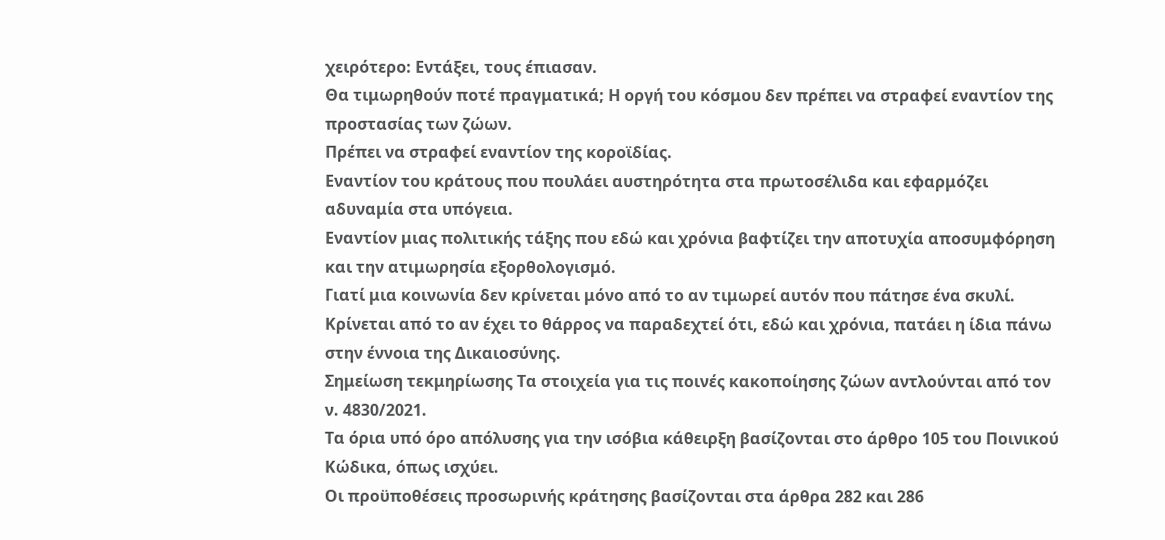χειρότερο: Εντάξει, τους έπιασαν.
Θα τιμωρηθούν ποτέ πραγματικά; Η οργή του κόσμου δεν πρέπει να στραφεί εναντίον της προστασίας των ζώων.
Πρέπει να στραφεί εναντίον της κοροϊδίας.
Εναντίον του κράτους που πουλάει αυστηρότητα στα πρωτοσέλιδα και εφαρμόζει αδυναμία στα υπόγεια.
Εναντίον μιας πολιτικής τάξης που εδώ και χρόνια βαφτίζει την αποτυχία αποσυμφόρηση και την ατιμωρησία εξορθολογισμό.
Γιατί μια κοινωνία δεν κρίνεται μόνο από το αν τιμωρεί αυτόν που πάτησε ένα σκυλί.
Κρίνεται από το αν έχει το θάρρος να παραδεχτεί ότι, εδώ και χρόνια, πατάει η ίδια πάνω στην έννοια της Δικαιοσύνης.
Σημείωση τεκμηρίωσης Τα στοιχεία για τις ποινές κακοποίησης ζώων αντλούνται από τον ν. 4830/2021.
Τα όρια υπό όρο απόλυσης για την ισόβια κάθειρξη βασίζονται στο άρθρο 105 του Ποινικού Κώδικα, όπως ισχύει.
Οι προϋποθέσεις προσωρινής κράτησης βασίζονται στα άρθρα 282 και 286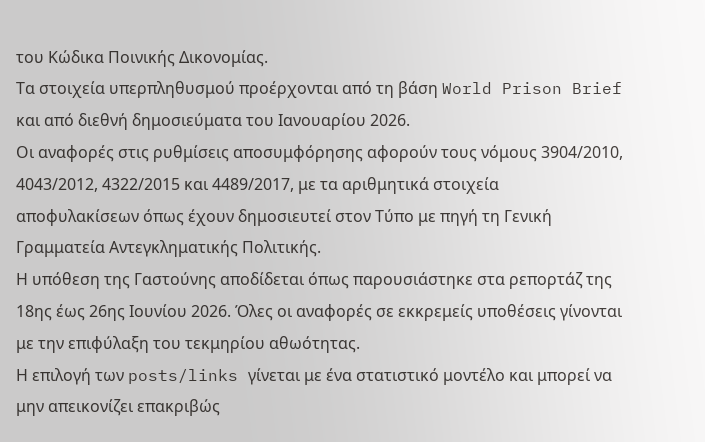του Κώδικα Ποινικής Δικονομίας.
Τα στοιχεία υπερπληθυσμού προέρχονται από τη βάση World Prison Brief και από διεθνή δημοσιεύματα του Ιανουαρίου 2026.
Οι αναφορές στις ρυθμίσεις αποσυμφόρησης αφορούν τους νόμους 3904/2010, 4043/2012, 4322/2015 και 4489/2017, με τα αριθμητικά στοιχεία αποφυλακίσεων όπως έχουν δημοσιευτεί στον Τύπο με πηγή τη Γενική Γραμματεία Αντεγκληματικής Πολιτικής.
Η υπόθεση της Γαστούνης αποδίδεται όπως παρουσιάστηκε στα ρεπορτάζ της 18ης έως 26ης Ιουνίου 2026. Όλες οι αναφορές σε εκκρεμείς υποθέσεις γίνονται με την επιφύλαξη του τεκμηρίου αθωότητας.
Η επιλογή των posts/links γίνεται με ένα στατιστικό μοντέλο και μπορεί να μην απεικονίζει επακριβώς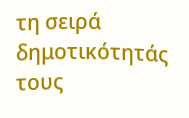τη σειρά δημοτικότητάς τους